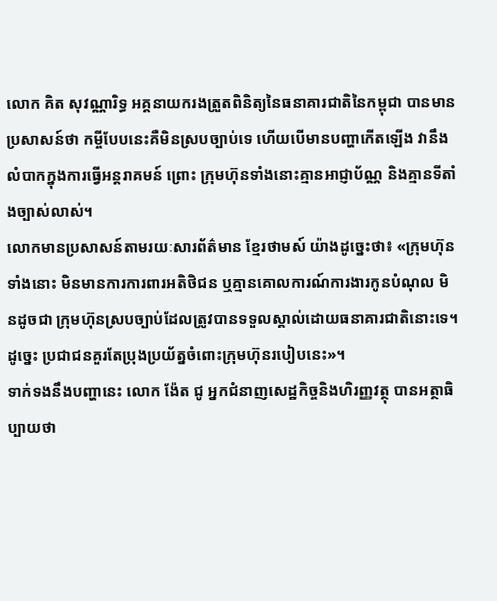លោក គិត សុវណ្ណារិទ្ធ អគ្គនាយករងត្រួតពិនិត្យនៃធនាគារជាតិនៃកម្ពុជា បានមានប្រសាសន៍ថា កម្ចីបែបនេះគឺមិនស្របច្បាប់ទេ ហើយបើមានបញ្ហាកើតឡើង វានឹងលំបាកក្នុងការធ្វើអន្ដរាគមន៍ ព្រោះ ក្រុមហ៊ុនទាំងនោះគ្មានអាជ្ញាប័ណ្ណ និងគ្មានទីតាំងច្បាស់លាស់។
លោកមានប្រសាសន៍តាមរយៈសារព័ត៌មាន ខ្មែរថាមស៍ យ៉ាងដូច្នេះថា៖ «ក្រុមហ៊ុនទាំងនោះ មិនមានការការពារអតិថិជន ឬគ្មានគោលការណ៍ការងារកូនបំណុល មិនដូចជា ក្រុមហ៊ុនស្របច្បាប់ដែលត្រូវបានទទួលស្គាល់ដោយធនាគារជាតិនោះទេ។ ដូច្នេះ ប្រជាជនគួរតែប្រុងប្រយ័ត្នចំពោះក្រុមហ៊ុនរបៀបនេះ»។
ទាក់ទងនឹងបញ្ហានេះ លោក ង៉ែត ជូ អ្នកជំនាញសេដ្ឋកិច្ចនិងហិរញ្ញវត្ថុ បានអត្ថាធិប្បាយថា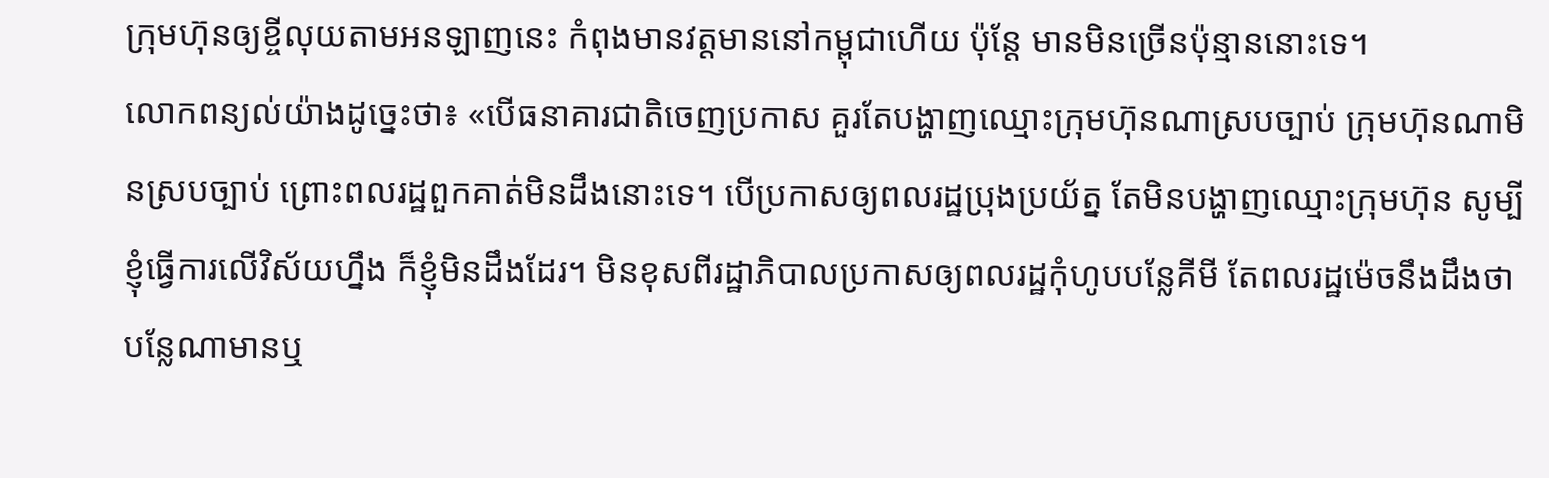ក្រុមហ៊ុនឲ្យខ្ចីលុយតាមអនឡាញនេះ កំពុងមានវត្តមាននៅកម្ពុជាហើយ ប៉ុន្ដែ មានមិនច្រើនប៉ុន្មាននោះទេ។
លោកពន្យល់យ៉ាងដូច្នេះថា៖ «បើធនាគារជាតិចេញប្រកាស គួរតែបង្ហាញឈ្មោះក្រុមហ៊ុនណាស្របច្បាប់ ក្រុមហ៊ុនណាមិនស្របច្បាប់ ព្រោះពលរដ្ឋពួកគាត់មិនដឹងនោះទេ។ បើប្រកាសឲ្យពលរដ្ឋប្រុងប្រយ័ត្ន តែមិនបង្ហាញឈ្មោះក្រុមហ៊ុន សូម្បីខ្ញុំធ្វើការលើវិស័យហ្នឹង ក៏ខ្ញុំមិនដឹងដែរ។ មិនខុសពីរដ្ឋាភិបាលប្រកាសឲ្យពលរដ្ឋកុំហូបបន្លែគីមី តែពលរដ្ឋម៉េចនឹងដឹងថា បន្លែណាមានឬ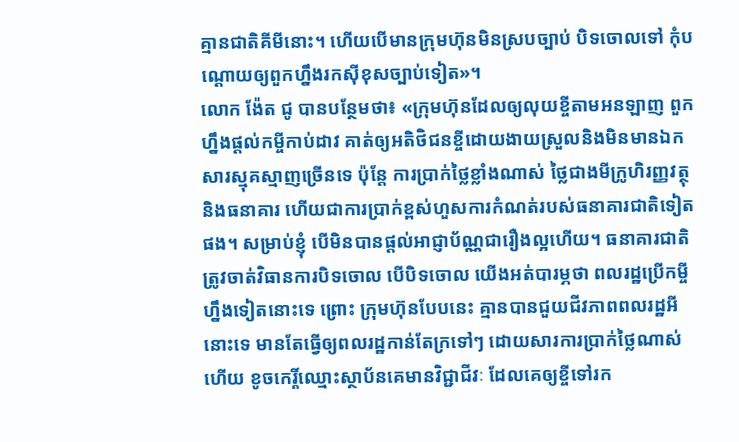គ្មានជាតិគីមីនោះ។ ហើយបើមានក្រុមហ៊ុនមិនស្របច្បាប់ បិទចោលទៅ កុំបណ្ដោយឲ្យពួកហ្នឹងរកស៊ីខុសច្បាប់ទៀត»។
លោក ង៉ែត ជូ បានបន្ថែមថា៖ «ក្រុមហ៊ុនដែលឲ្យលុយខ្ចីតាមអនឡាញ ពួកហ្នឹងផ្តល់កម្ចីកាប់ដាវ គាត់ឲ្យអតិថិជនខ្ចីដោយងាយស្រួលនិងមិនមានឯកសារស្មុគស្មាញច្រើនទេ ប៉ុន្តែ ការប្រាក់ថ្លៃខ្លាំងណាស់ ថ្លៃជាងមីក្រូហិរញ្ញវត្ថុ និងធនាគារ ហើយជាការប្រាក់ខ្ពស់ហួសការកំណត់របស់ធនាគារជាតិទៀតផង។ សម្រាប់ខ្ញុំ បើមិនបានផ្តល់អាជ្ញាប័ណ្ណជារឿងល្អហើយ។ ធនាគារជាតិត្រូវចាត់វិធានការបិទចោល បើបិទចោល យើងអត់បារម្ភថា ពលរដ្ឋប្រើកម្ចីហ្នឹងទៀតនោះទេ ព្រោះ ក្រុមហ៊ុនបែបនេះ គ្មានបានជួយជីវភាពពលរដ្ឋអីនោះទេ មានតែធ្វើឲ្យពលរដ្ឋកាន់តែក្រទៅៗ ដោយសារការប្រាក់ថ្លៃណាស់ ហើយ ខូចកេរ្តិ៍ឈ្មោះស្ថាប័នគេមានវិជ្ជាជីវៈ ដែលគេឲ្យខ្ចីទៅរក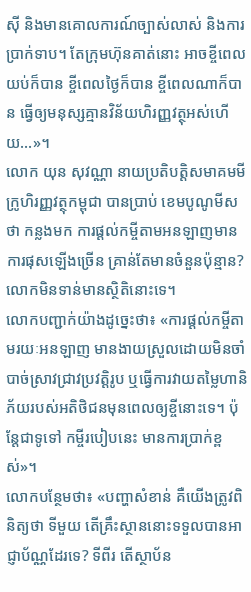ស៊ី និងមានគោលការណ៍ច្បាស់លាស់ និងការប្រាក់ទាប។ តែក្រុមហ៊ុនគាត់នោះ អាចខ្ចីពេលយប់ក៏បាន ខ្ចីពេលថ្ងៃក៏បាន ខ្ចីពេលណាក៏បាន ធ្វើឲ្យមនុស្សគ្មានវិន័យហិរញ្ញវត្ថុអស់ហើយ…»។
លោក យុន សុវណ្ណា នាយប្រតិបត្តិសមាគមមីក្រូហិរញ្ញវត្ថុកម្ពុជា បានប្រាប់ ខេមបូណូមីស ថា កន្លងមក ការផ្តល់កម្ចីតាមអនឡាញមានការផុសឡើងច្រើន គ្រាន់តែមានចំនួនប៉ុន្មាន? លោកមិនទាន់មានស្ថិតិនោះទេ។
លោកបញ្ជាក់យ៉ាងដូច្នេះថា៖ «ការផ្តល់កម្ចីតាមរយៈអនឡាញ មានងាយស្រួលដោយមិនចាំបាច់ស្រាវជ្រាវប្រវត្តិរូប ឬធ្វើការវាយតម្លៃហានិភ័យរបស់អតិថិជនមុនពេលឲ្យខ្ចីនោះទេ។ ប៉ុន្ដែជាទូទៅ កម្ចីរបៀបនេះ មានការប្រាក់ខ្ពស់»។
លោកបន្ថែមថា៖ «បញ្ហាសំខាន់ គឺយើងត្រូវពិនិត្យថា ទីមួយ តើគ្រឹះស្ថាននោះទទួលបានអាជ្ញាប័ណ្ណដែរទេ? ទីពីរ តើស្ថាប័ន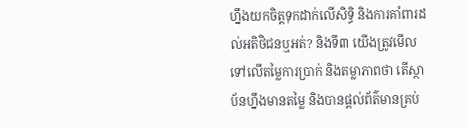ហ្នឹងយកចិត្តទុកដាក់លើសិទ្ធិ និងការគាំពារដល់អតិថិជនឬអត់? និងទី៣ យើងត្រូវមើលទៅលើតម្លៃការប្រាក់ និងតម្លាភាពថា តើស្ថាប័នហ្នឹងមានតម្លៃ និងបានផ្តល់ព័ត៌មានគ្រប់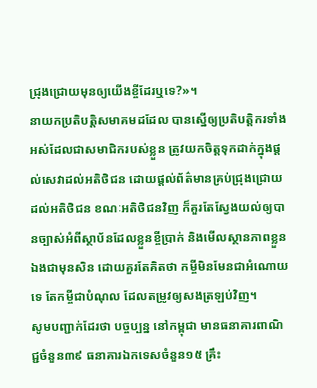ជ្រុងជ្រោយមុនឲ្យយើងខ្ចីដែរឬទេ?»។
នាយកប្រតិបត្តិសមាគមដដែល បានស្នើឲ្យប្រតិបត្តិករទាំងអស់ដែលជាសមាជិករបស់ខ្លួន ត្រូវយកចិត្តទុកដាក់ក្នុងផ្តល់សេវាដល់អតិថិជន ដោយផ្តល់ព័ត៌មានគ្រប់ជ្រុងជ្រោយដល់អតិថិជន ខណៈអតិថិជនវិញ ក៏គួរតែស្វែងយល់ឲ្យបានច្បាស់អំពីស្ថាប័នដែលខ្លួនខ្ចីប្រាក់ និងមើលស្ថានភាពខ្លួនឯងជាមុនសិន ដោយគួរតែគិតថា កម្ចីមិនមែនជាអំណោយទេ តែកម្ចីជាបំណុល ដែលតម្រូវឲ្យសងត្រឡប់វិញ។
សូមបញ្ជាក់ដែរថា បច្ចប្បន្ន នៅកម្ពុជា មានធនាគារពាណិជ្ជចំនួន៣៩ ធនាគារឯកទេសចំនួន១៥ គ្រឹះ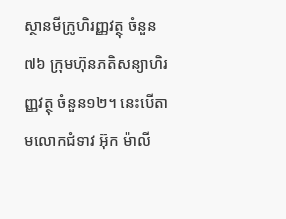ស្ថានមីក្រូហិរញ្ញវត្ថុ ចំនួន ៧៦ ក្រុមហ៊ុនភតិសន្យាហិរញ្ញវត្ថុ ចំនួន១២។ នេះបើតាមលោកជំទាវ អ៊ុក ម៉ាលី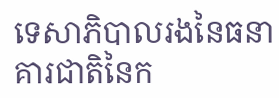ទេសាភិបាលរងនៃធនាគារជាតិនៃក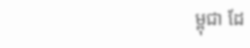ម្ពុជា ដែ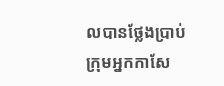លបានថ្លែងប្រាប់ក្រុមអ្នកកាសែ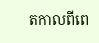តកាលពីពេ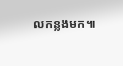លកន្លងមក៕